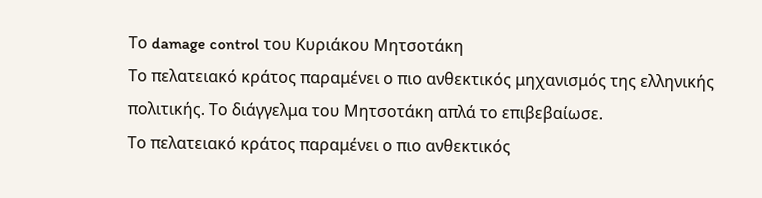Το damage control του Κυριάκου Μητσοτάκη
Το πελατειακό κράτος παραμένει ο πιο ανθεκτικός μηχανισμός της ελληνικής πολιτικής. Το διάγγελμα του Μητσοτάκη απλά το επιβεβαίωσε.
Το πελατειακό κράτος παραμένει ο πιο ανθεκτικός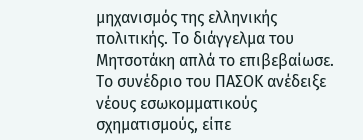μηχανισμός της ελληνικής πολιτικής. Το διάγγελμα του Μητσοτάκη απλά το επιβεβαίωσε.
Το συνέδριο του ΠΑΣΟΚ ανέδειξε νέους εσωκομματικούς σχηματισμούς, είπε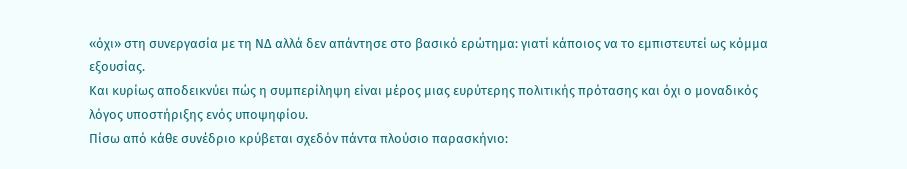«όχι» στη συνεργασία με τη ΝΔ αλλά δεν απάντησε στο βασικό ερώτημα: γιατί κάποιος να το εμπιστευτεί ως κόμμα εξουσίας.
Και κυρίως αποδεικνύει πώς η συμπερίληψη είναι μέρος μιας ευρύτερης πολιτικής πρότασης και όχι ο μοναδικός λόγος υποστήριξης ενός υποψηφίου.
Πίσω από κάθε συνέδριο κρύβεται σχεδόν πάντα πλούσιο παρασκήνιο: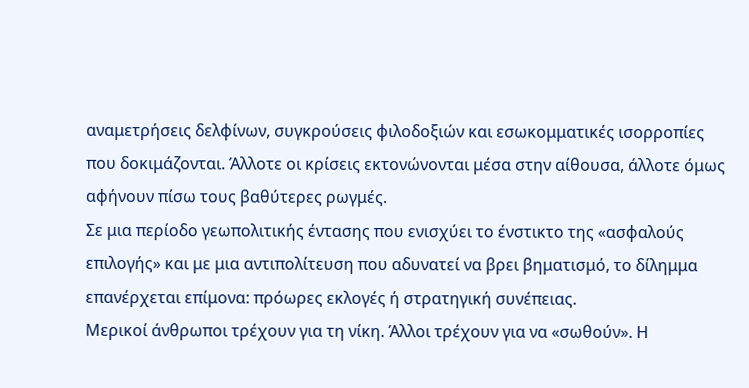αναμετρήσεις δελφίνων, συγκρούσεις φιλοδοξιών και εσωκομματικές ισορροπίες που δοκιμάζονται. Άλλοτε οι κρίσεις εκτονώνονται μέσα στην αίθουσα, άλλοτε όμως αφήνουν πίσω τους βαθύτερες ρωγμές.
Σε μια περίοδο γεωπολιτικής έντασης που ενισχύει το ένστικτο της «ασφαλούς επιλογής» και με μια αντιπολίτευση που αδυνατεί να βρει βηματισμό, το δίλημμα επανέρχεται επίμονα: πρόωρες εκλογές ή στρατηγική συνέπειας.
Μερικοί άνθρωποι τρέχουν για τη νίκη. Άλλοι τρέχουν για να «σωθούν». Η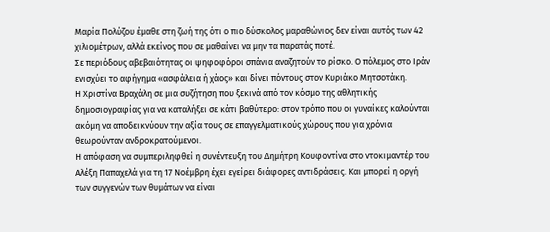Μαρία Πολύζου έμαθε στη ζωή της ότι ο πιο δύσκολος μαραθώνιος δεν είναι αυτός των 42 χιλιομέτρων, αλλά εκείνος που σε μαθαίνει να μην τα παρατάς ποτέ.
Σε περιόδους αβεβαιότητας οι ψηφοφόροι σπάνια αναζητούν το ρίσκο. Ο πόλεμος στο Ιράν ενισχύει το αφήγημα «ασφάλεια ή χάος» και δίνει πόντους στον Κυριάκο Μητσοτάκη.
Η Χριστίνα Βραχάλη σε μια συζήτηση που ξεκινά από τον κόσμο της αθλητικής δημοσιογραφίας για να καταλήξει σε κάτι βαθύτερο: στον τρόπο που οι γυναίκες καλούνται ακόμη να αποδεικνύουν την αξία τους σε επαγγελματικούς χώρους που για χρόνια θεωρούνταν ανδροκρατούμενοι.
Η απόφαση να συμπεριληφθεί η συνέντευξη του Δημήτρη Κουφοντίνα στο ντοκιμαντέρ του Αλέξη Παπαχελά για τη 17 Νοέμβρη έχει εγείρει διάφορες αντιδράσεις. Και μπορεί η οργή των συγγενών των θυμάτων να είναι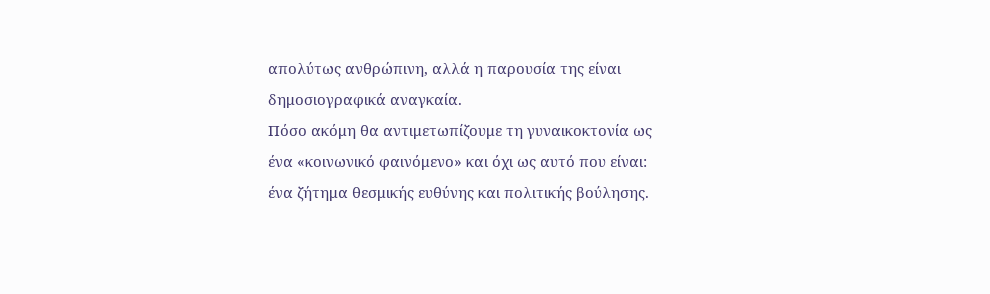απολύτως ανθρώπινη, αλλά η παρουσία της είναι δημοσιογραφικά αναγκαία.
Πόσο ακόμη θα αντιμετωπίζουμε τη γυναικοκτονία ως ένα «κοινωνικό φαινόμενο» και όχι ως αυτό που είναι: ένα ζήτημα θεσμικής ευθύνης και πολιτικής βούλησης.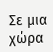Σε μια χώρα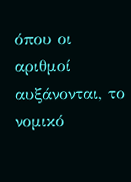όπου οι αριθμοί αυξάνονται, το νομικό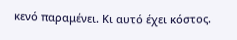κενό παραμένει. Κι αυτό έχει κόστος.